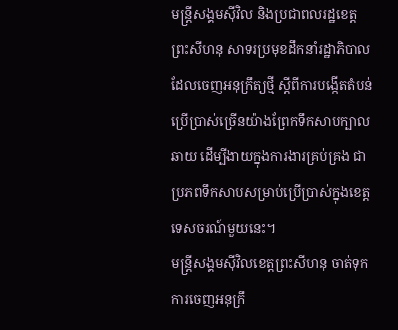មន្ត្រីសង្គមស៊ីវិល និងប្រជាពលរដ្ឋខេត្តព្រះសីហនុ សាទរប្រមុខដឹកនាំរដ្ឋាភិបាលដែលចេញអនុក្រឹត្យថ្មី ស្ដីពីការបង្កើតតំបន់ប្រើប្រាស់ច្រើនយ៉ាងព្រែកទឹកសាបក្បាលឆាយ ដើម្បីងាយក្នុងការងារគ្រប់គ្រង ជាប្រភពទឹកសាបសម្រាប់ប្រើប្រាស់ក្នុងខេត្តទេសចរណ៍មួយនេះ។
មន្ត្រីសង្គមស៊ីវិលខេត្តព្រះសីហនុ ចាត់ទុកការចេញអនុក្រឹ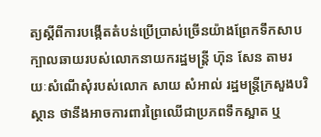ត្យស្ដីពីការបង្កើតតំបន់ប្រើប្រាស់ច្រើនយ៉ាងព្រែកទឹកសាបក្បាលឆាយរបស់លោកនាយករដ្ឋមន្ត្រី ហ៊ុន សែន តាមរយៈសំណើសុំរបស់លោក សាយ សំអាល់ រដ្ឋមន្ត្រីក្រសួងបរិស្ថាន ថានឹងអាចការពារព្រៃឈើជាប្រភពទឹកស្អាត ឬ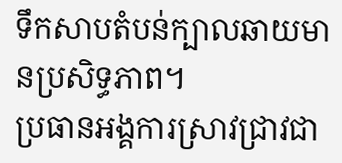ទឹកសាបតំបន់ក្បាលឆាយមានប្រសិទ្ធភាព។
ប្រធានអង្គការស្រាវជ្រាវជា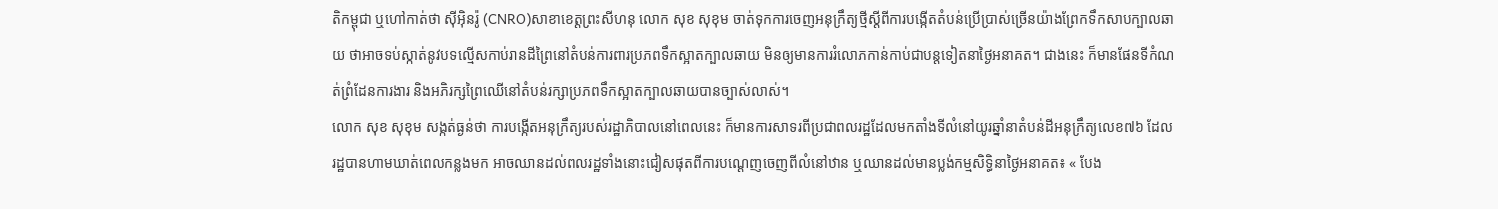តិកម្ពុជា ឬហៅកាត់ថា ស៊ីអ៊ិនរ៉ូ (CNRO)សាខាខេត្តព្រះសីហនុ លោក សុខ សុខុម ចាត់ទុកការចេញអនុក្រឹត្យថ្មីស្ដីពីការបង្កើតតំបន់ប្រើប្រាស់ច្រើនយ៉ាងព្រែកទឹកសាបក្បាលឆាយ ថាអាចទប់ស្កាត់នូវបទល្មើសកាប់រានដីព្រៃនៅតំបន់ការពារប្រភពទឹកស្អាតក្បាលឆាយ មិនឲ្យមានការរំលោភកាន់កាប់ជាបន្តទៀតនាថ្ងៃអនាគត។ ជាងនេះ ក៏មានផែនទីកំណត់ព្រំដែនការងារ និងអភិរក្សព្រៃឈើនៅតំបន់រក្សាប្រភពទឹកស្អាតក្បាលឆាយបានច្បាស់លាស់។
លោក សុខ សុខុម សង្កត់ធ្ងន់ថា ការបង្កើតអនុក្រឹត្យរបស់រដ្ឋាភិបាលនៅពេលនេះ ក៏មានការសាទរពីប្រជាពលរដ្ឋដែលមកតាំងទីលំនៅយូរឆ្នាំនាតំបន់ដីអនុក្រឹត្យលេខ៧៦ ដែលរដ្ឋបានហាមឃាត់ពេលកន្លងមក អាចឈានដល់ពលរដ្ឋទាំងនោះជៀសផុតពីការបណ្ដេញចេញពីលំនៅឋាន ឬឈានដល់មានប្លង់កម្មសិទ្ធិនាថ្ងៃអនាគត៖ « បែង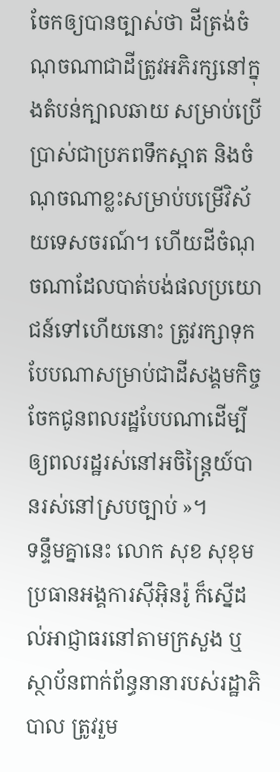ចែកឲ្យបានច្បាស់ថា ដីត្រង់ចំណុចណាជាដីត្រូវអភិរក្សនៅក្នុងតំបន់ក្បាលឆាយ សម្រាប់ប្រើប្រាស់ជាប្រភពទឹកស្អាត និងចំណុចណាខ្លះសម្រាប់បម្រើវិស័យទេសចរណ៍។ ហើយដីចំណុចណាដែលបាត់បង់ផលប្រយោជន៍ទៅហើយនោះ ត្រូវរក្សាទុកបែបណាសម្រាប់ជាដីសង្គមកិច្ច ចែកជូនពលរដ្ឋបែបណាដើម្បីឲ្យពលរដ្ឋរស់នៅអចិន្ត្រៃយ៍បានរស់នៅស្របច្បាប់ »។
ទន្ទឹមគ្នានេះ លោក សុខ សុខុម ប្រធានអង្គការស៊ីអ៊ិនរ៉ូ ក៏ស្នើដល់អាជ្ញាធរនៅតាមក្រសួង ឬស្ថាប័នពាក់ព័ន្ធនានារបស់រដ្ឋាភិបាល ត្រូវរួម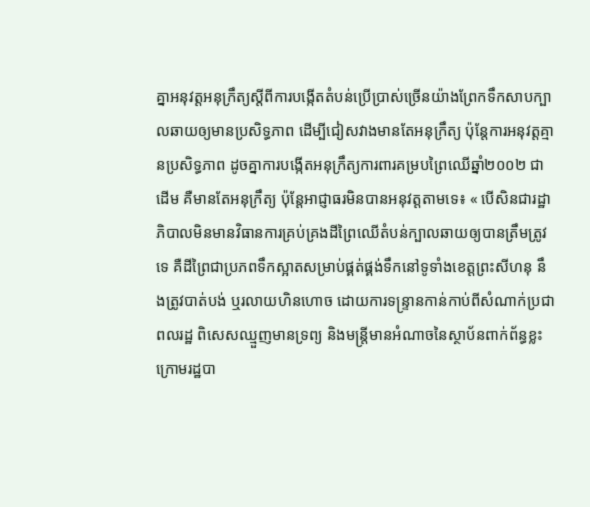គ្នាអនុវត្តអនុក្រឹត្យស្ដីពីការបង្កើតតំបន់ប្រើប្រាស់ច្រើនយ៉ាងព្រែកទឹកសាបក្បាលឆាយឲ្យមានប្រសិទ្ធភាព ដើម្បីជៀសវាងមានតែអនុក្រឹត្យ ប៉ុន្តែការអនុវត្តគ្មានប្រសិទ្ធភាព ដូចគ្នាការបង្កើតអនុក្រឹត្យការពារគម្របព្រៃឈើឆ្នាំ២០០២ ជាដើម គឺមានតែអនុក្រឹត្យ ប៉ុន្តែអាជ្ញាធរមិនបានអនុវត្តតាមទេ៖ « បើសិនជារដ្ឋាភិបាលមិនមានវិធានការគ្រប់គ្រងដីព្រៃឈើតំបន់ក្បាលឆាយឲ្យបានត្រឹមត្រូវទេ គឺដីព្រៃជាប្រភពទឹកស្អាតសម្រាប់ផ្គត់ផ្គង់ទឹកនៅទូទាំងខេត្តព្រះសីហនុ នឹងត្រូវបាត់បង់ ឬរលាយហិនហោច ដោយការទន្ទ្រានកាន់កាប់ពីសំណាក់ប្រជាពលរដ្ឋ ពិសេសឈ្មួញមានទ្រព្យ និងមន្ត្រីមានអំណាចនៃស្ថាប័នពាក់ព័ន្ធខ្លះក្រោមរដ្ឋបា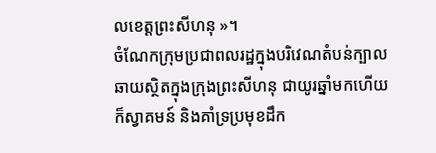លខេត្តព្រះសីហនុ »។
ចំណែកក្រុមប្រជាពលរដ្ឋក្នុងបរិវេណតំបន់ក្បាលឆាយស្ថិតក្នុងក្រុងព្រះសីហនុ ជាយូរឆ្នាំមកហើយ ក៏ស្វាគមន៍ និងគាំទ្រប្រមុខដឹក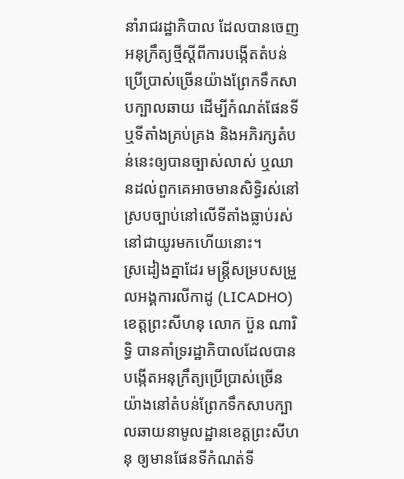នាំរាជរដ្ឋាភិបាល ដែលបានចេញអនុក្រឹត្យថ្មីស្ដីពីការបង្កើតតំបន់ប្រើប្រាស់ច្រើនយ៉ាងព្រែកទឹកសាបក្បាលឆាយ ដើម្បីកំណត់ផែនទី ឬទីតាំងគ្រប់គ្រង និងអភិរក្សតំបន់នេះឲ្យបានច្បាស់លាស់ ឬឈានដល់ពួកគេអាចមានសិទ្ធិរស់នៅស្របច្បាប់នៅលើទីតាំងធ្លាប់រស់នៅជាយូរមកហើយនោះ។
ស្រដៀងគ្នាដែរ មន្ត្រីសម្របសម្រួលអង្គការលីកាដូ (LICADHO) ខេត្តព្រះសីហនុ លោក ប៊ួន ណារិទ្ធិ បានគាំទ្ររដ្ឋាភិបាលដែលបានបង្កើតអនុក្រឹត្យប្រើប្រាស់ច្រើនយ៉ាងនៅតំបន់ព្រែកទឹកសាបក្បាលឆាយនាមូលដ្ឋានខេត្តព្រះសីហនុ ឲ្យមានផែនទីកំណត់ទី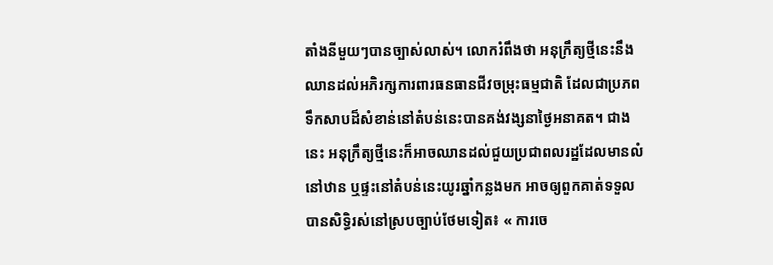តាំងនីមួយៗបានច្បាស់លាស់។ លោករំពឹងថា អនុក្រឹត្យថ្មីនេះនឹងឈានដល់អភិរក្សការពារធនធានជីវចម្រុះធម្មជាតិ ដែលជាប្រភពទឹកសាបដ៏សំខាន់នៅតំបន់នេះបានគង់វង្សនាថ្ងៃអនាគត។ ជាងនេះ អនុក្រឹត្យថ្មីនេះក៏អាចឈានដល់ជួយប្រជាពលរដ្ឋដែលមានលំនៅឋាន ឬផ្ទះនៅតំបន់នេះយូរឆ្នាំកន្លងមក អាចឲ្យពួកគាត់ទទួលបានសិទ្ធិរស់នៅស្របច្បាប់ថែមទៀត៖ « ការចេ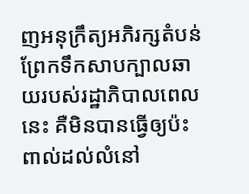ញអនុក្រឹត្យអភិរក្សតំបន់ព្រែកទឹកសាបក្បាលឆាយរបស់រដ្ឋាភិបាលពេលនេះ គឺមិនបានធ្វើឲ្យប៉ះពាល់ដល់លំនៅ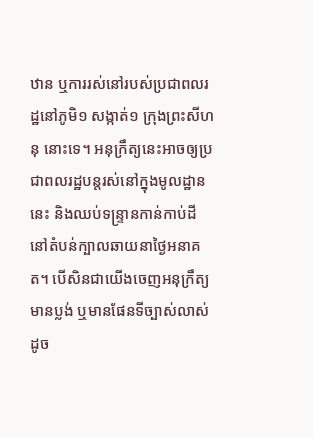ឋាន ឬការរស់នៅរបស់ប្រជាពលរដ្ឋនៅភូមិ១ សង្កាត់១ ក្រុងព្រះសីហនុ នោះទេ។ អនុក្រឹត្យនេះអាចឲ្យប្រជាពលរដ្ឋបន្តរស់នៅក្នុងមូលដ្ឋាននេះ និងឈប់ទន្ទ្រានកាន់កាប់ដីនៅតំបន់ក្បាលឆាយនាថ្ងៃអនាគត។ បើសិនជាយើងចេញអនុក្រឹត្យមានប្លង់ ឬមានផែនទីច្បាស់លាស់ដូច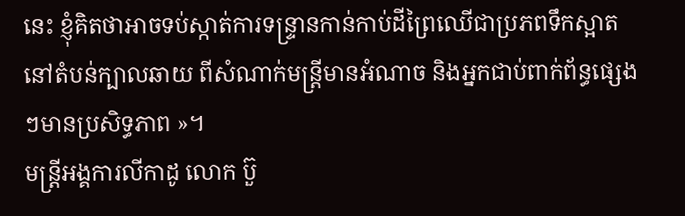នេះ ខ្ញុំគិតថាអាចទប់ស្កាត់ការទន្ទ្រានកាន់កាប់ដីព្រៃឈើជាប្រភពទឹកស្អាតនៅតំបន់ក្បាលឆាយ ពីសំណាក់មន្ត្រីមានអំណាច និងអ្នកជាប់ពាក់ព័ន្ធផ្សេងៗមានប្រសិទ្ធភាព »។
មន្ត្រីអង្គការលីកាដូ លោក ប៊ួ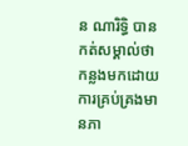ន ណារិទ្ធិ បានកត់សម្គាល់ថា កន្លងមកដោយការគ្រប់គ្រងមានភា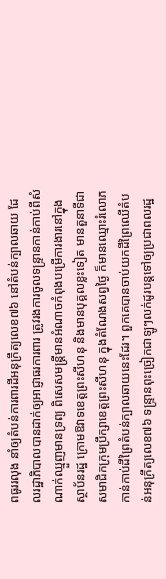ពធូររលុង នាំឲ្យតំបន់ការពារដីអនុក្រឹត្យលេខ៧៦ នៅតំបន់ក្បាលឆាយ ដែលរដ្ឋាភិបាលបានដាក់ឲ្យអាជ្ញាធរការពារ ត្រូវរងការចូលទន្ទ្រានកាន់កាប់ពីសំណាក់ឈ្មួញមានទ្រព្យ ពិសេសមន្ត្រីមានអំណាចកំពុងបម្រើការងារនៅក្នុងស្ថាប័នរដ្ឋ ក្រោមឱវាទខេត្តព្រះសីហនុ និងមានបុគ្គលខ្លះទៀត មានតួនាទីជាសមាជិកក្រុមប្រឹក្សាខេត្តព្រះសីហនុ ក្នុងតំណែងសព្វថ្ងៃ ក៏មានឈ្មោះរំលោភកាន់កាប់ដីព្រៃតំបន់ក្បាលឆាយនេះដែរ។ ពួកគេបានចាប់យកដីព្រៃឈើតំបន់អនុក្រឹត្យលេខ៧៦ ទន្ទ្រានពុះច្រៀកជាឡូៗលក់ដូរបន្តទៅឲ្យប្រជាពលរដ្ឋ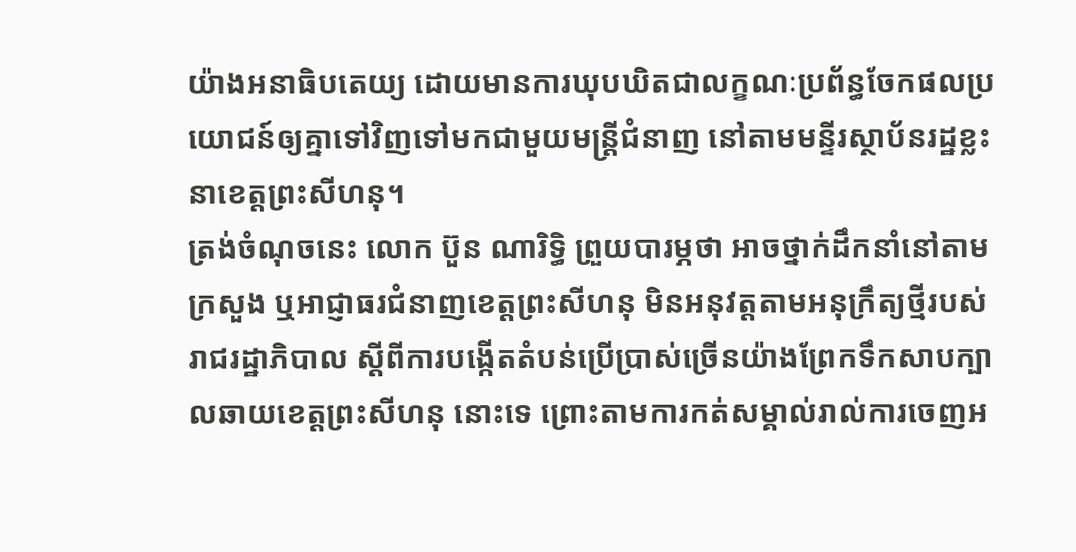យ៉ាងអនាធិបតេយ្យ ដោយមានការឃុបឃិតជាលក្ខណៈប្រព័ន្ធចែកផលប្រយោជន៍ឲ្យគ្នាទៅវិញទៅមកជាមួយមន្ត្រីជំនាញ នៅតាមមន្ទីរស្ថាប័នរដ្ឋខ្លះនាខេត្តព្រះសីហនុ។
ត្រង់ចំណុចនេះ លោក ប៊ួន ណារិទ្ធិ ព្រួយបារម្ភថា អាចថ្នាក់ដឹកនាំនៅតាមក្រសួង ឬអាជ្ញាធរជំនាញខេត្តព្រះសីហនុ មិនអនុវត្តតាមអនុក្រឹត្យថ្មីរបស់រាជរដ្ឋាភិបាល ស្ដីពីការបង្កើតតំបន់ប្រើប្រាស់ច្រើនយ៉ាងព្រែកទឹកសាបក្បាលឆាយខេត្តព្រះសីហនុ នោះទេ ព្រោះតាមការកត់សម្គាល់រាល់ការចេញអ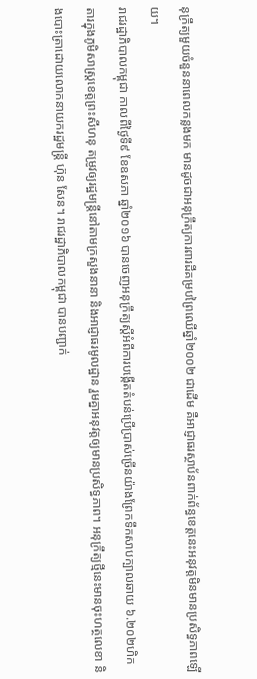នុក្រឹត្យមួយចំនួននាពេលកន្លងមក មានដូចជាអនុក្រឹត្យការពារដីគម្របព្រៃឈើឆ្នាំ២០០២ ជាដើម គឺអាជ្ញាធរស្ថាប័នពាក់ព័ន្ធខេត្តនេះអនុវត្តមិនមានប្រសិទ្ធភាពឡើយ។
រាជរដ្ឋាភិបាលកម្ពុជា កាលពីថ្ងៃទី៩ ខែឧសភា ឆ្នាំ២០១៦ បានចេញអនុក្រឹត្យស្តីអំពីការបង្កើតតំបន់ប្រើប្រាស់ច្រើនយ៉ាងព្រែកទឹកសាបក្បាលឆាយ ៦.២០២ហិកតារក្នុងភូមិសាស្ត្រខេត្តព្រះសីហនុ តម្រូវឲ្យរដ្ឋមន្ត្រីនៅតាមក្រសួងនានា និងអាជ្ញាធរមូលដ្ឋាន រួមគ្នាអនុវត្តឲ្យមានប្រសិទ្ធភាព។ អនុក្រឹត្យថ្មីនេះមានចុះហត្ថលេខា និងបោះត្រាដោយលោកនាយករដ្ឋមន្ត្រី ហ៊ុន សែន។ រាជរដ្ឋាភិបាលកម្ពុជា បានបញ្ជាក់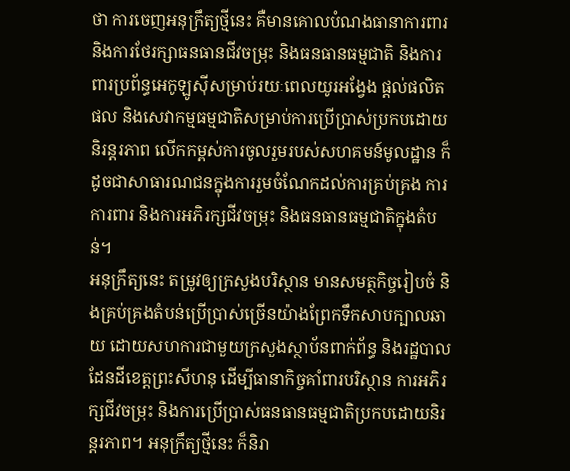ថា ការចេញអនុក្រឹត្យថ្មីនេះ គឺមានគោលបំណងធានាការពារ និងការថែរក្សាធនធានជីវចម្រុះ និងធនធានធម្មជាតិ និងការពារប្រព័ន្ធអេកូឡូស៊ីសម្រាប់រយៈពេលយូរអង្វែង ផ្តល់ផលិតផល និងសេវាកម្មធម្មជាតិសម្រាប់ការប្រើប្រាស់ប្រកបដោយនិរន្តរភាព លើកកម្ពស់ការចូលរួមរបស់សហគមន៍មូលដ្ឋាន ក៏ដូចជាសាធារណជនក្នុងការរួមចំណែកដល់ការគ្រប់គ្រង ការការពារ និងការអភិរក្សជីវចម្រុះ និងធនធានធម្មជាតិក្នុងតំបន់។
អនុក្រឹត្យនេះ តម្រូវឲ្យក្រសួងបរិស្ថាន មានសមត្ថកិច្ចរៀបចំ និងគ្រប់គ្រងតំបន់ប្រើប្រាស់ច្រើនយ៉ាងព្រែកទឹកសាបក្បាលឆាយ ដោយសហការជាមួយក្រសួងស្ថាប័នពាក់ព័ន្ធ និងរដ្ឋបាលដែនដីខេត្តព្រះសីហនុ ដើម្បីធានាកិច្ចគាំពារបរិស្ថាន ការអភិរក្សជីវចម្រុះ និងការប្រើប្រាស់ធនធានធម្មជាតិប្រកបដោយនិរន្តរភាព។ អនុក្រឹត្យថ្មីនេះ ក៏និរា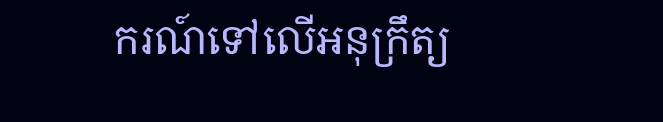ករណ៍ទៅលើអនុក្រឹត្យ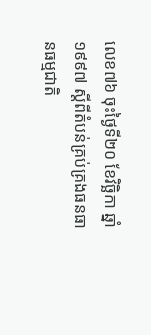លេខ៧៦ ចុះថ្ងៃទី២០ ខែវិច្ឆិកា ឆ្នាំ១៩៩៧ ស្ដីពីតំបន់គ្រប់គ្រងធនធានធម្មជាតិ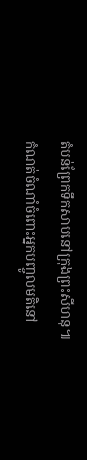តំបន់ព្រែកទឹកសាបនៅក្រុងព្រះសីហនុ៕
កំណត់ចំណាំចំពោះអ្នកបញ្ចូលមតិនៅ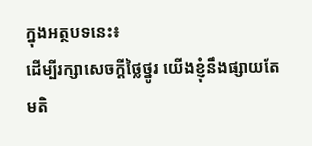ក្នុងអត្ថបទនេះ៖
ដើម្បីរក្សាសេចក្ដីថ្លៃថ្នូរ យើងខ្ញុំនឹងផ្សាយតែមតិ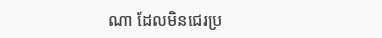ណា ដែលមិនជេរប្រ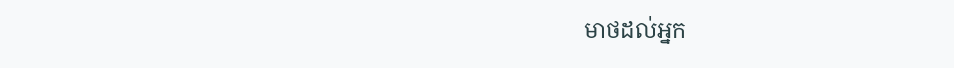មាថដល់អ្នក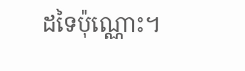ដទៃប៉ុណ្ណោះ។